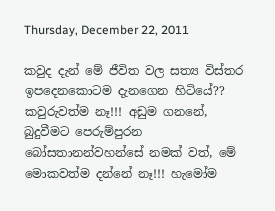Thursday, December 22, 2011

කවුද දැන් මේ ජීවිත වල සත්‍ය විස්තර ඉපදෙනකොටම දැනගෙන හිටියේ?? කවුරුවත්ම නෑ!!! අඩුම ගනනේ, බුදුවීමට පෙරුම්පුරන බෝසතානන්වහන්සේ නමක් වත්, මේ මොකවත්ම දන්නේ නෑ!!! හැමෝම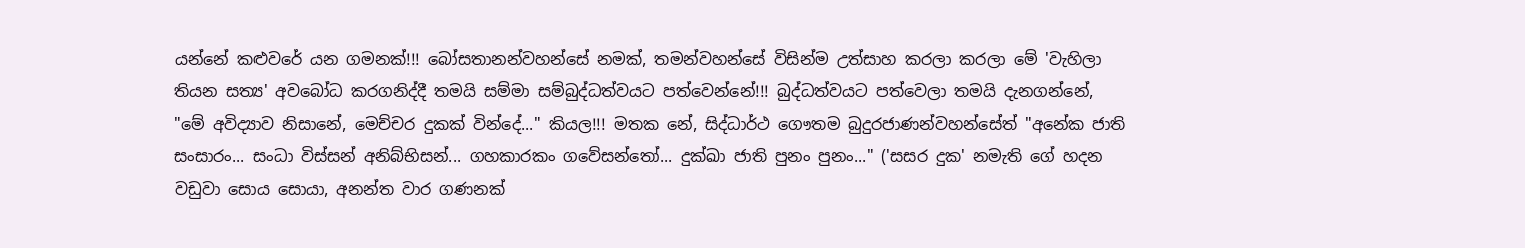යන්නේ කළුවරේ යන ගමනක්!!! බෝසතානන්වහන්සේ නමක්, තමන්වහන්සේ විසින්ම උත්සාහ කරලා කරලා මේ 'වැහිලා තියන සත්‍ය' අවබෝධ කරගනිද්දී තමයි සම්මා සම්බුද්ධත්වයට පත්වෙන්නේ!!! බුද්ධත්වයට පත්වෙලා තමයි දැනගන්නේ, "මේ අවිද්‍යාව නිසානේ, මෙච්චර දුකක් වින්දේ..." කියල!!! මතක නේ, සිද්ධාර්ථ ගෞතම බුදුරජාණන්වහන්සේත් "අනේක ජාති සංසාරං... සංධා විස්සන් අනිබ්භිසන්... ගහකාරකං ගවේසන්තෝ... දුක්ඛා ජාති පුනං පුනං..." ('සසර දුක' නමැති ගේ හදන වඩුවා සොය සොයා, අනන්ත වාර ගණනක්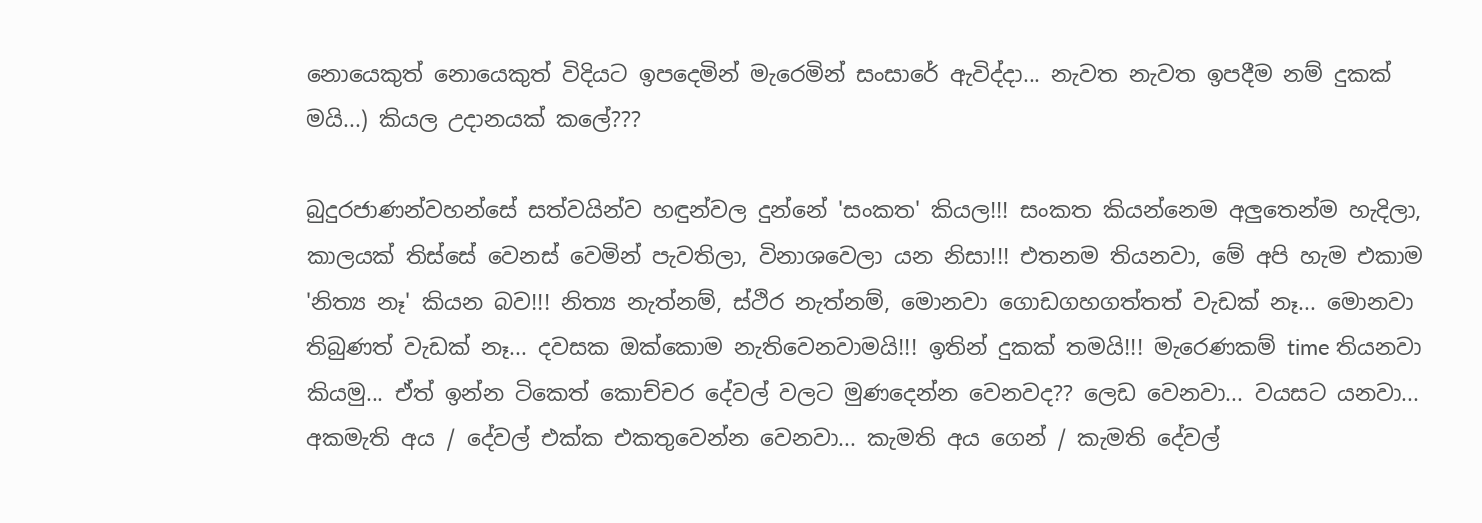නොයෙකුත් නොයෙකුත් විදියට ඉපදෙමින් මැරෙමින් සංසාරේ ඇවිද්දා... නැවත නැවත ඉපදීම නම් දුකක් මයි...) කියල උදානයක් කලේ???

බුදුරජාණන්වහන්සේ සත්වයින්ව හඳුන්වල දුන්නේ 'සංකත' කියල!!! සංකත කියන්නෙම අලුතෙන්ම හැදිලා, කාලයක් තිස්සේ වෙනස් වෙමින් පැවතිලා, විනාශවෙලා යන නිසා!!! එතනම තියනවා, මේ අපි හැම එකාම 'නිත්‍ය නෑ' කියන බව!!! නිත්‍ය නැත්නම්, ස්ථිර නැත්නම්, මොනවා ගොඩගහගත්තත් වැඩක් නෑ... මොනවා තිබුණත් වැඩක් නෑ... දවසක ඔක්කොම නැතිවෙනවාමයි!!! ඉතින් දුකක් තමයි!!! මැරෙණකම් time තියනවා කියමු... ඒත් ඉන්න ටිකෙත් කොච්චර දේවල් වලට මුණදෙන්න වෙනවද?? ලෙඩ වෙනවා... වයසට යනවා... අකමැති අය / දේවල් එක්ක එකතුවෙන්න වෙනවා... කැමති අය ගෙන් / කැමති දේවල්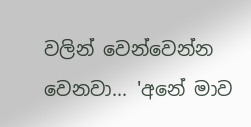වලින් වෙන්වෙන්න වෙනවා... 'අනේ මාව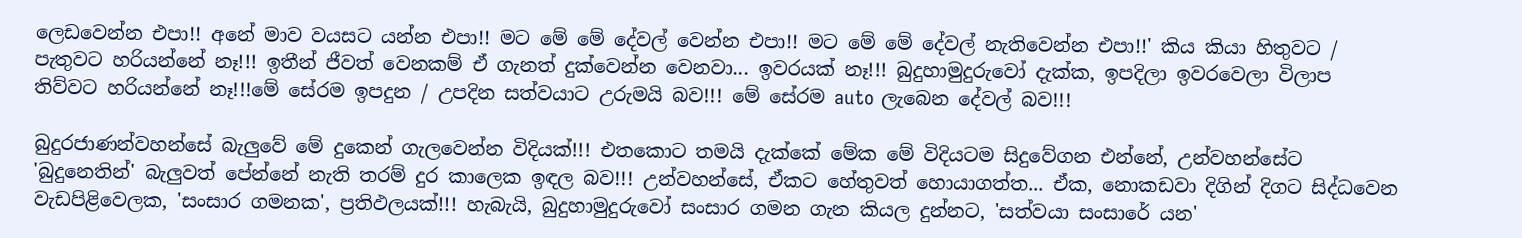ලෙඩවෙන්න එපා!! අනේ මාව වයසට යන්න එපා!! මට මේ මේ දේවල් වෙන්න එපා!! මට මේ මේ දේවල් නැතිවෙන්න එපා!!' කිය කියා හිතුවට / පැතුවට හරියන්නේ නෑ!!! ඉතීන් ජීවත් වෙනකම් ඒ ගැනත් දුක්වෙන්න වෙනවා... ඉවරයක් නෑ!!! බුදුහාමුදුරුවෝ දැක්ක, ඉපදිලා ඉවරවෙලා විලාප තිව්වට හරියන්නේ නෑ!!!මේ සේරම ඉපදුන / උපදින සත්වයාට උරුමයි බව!!! මේ සේරම auto ලැබෙන දේවල් බව!!!

බුදුරජාණන්වහන්සේ බැලුවේ මේ දුකෙන් ගැලවෙන්න විදියක්!!! එතකොට තමයි දැක්කේ මේක මේ විදියටම සිදුවේගන එන්නේ, උන්වහන්සේට 'බුදුනෙතින්' බැලුවත් පේන්නේ නැති තරම් දුර කාලෙක ඉඳල බව!!! උන්වහන්සේ, ඒකට හේතුවත් හොයාගත්ත... ඒක, නොකඩවා දිගින් දිගට සිද්ධවෙන වැඩපිළිවෙලක, 'සංසාර ගමනක', ප්‍රතිඵලයක්!!! හැබැයි, බුදුහාමුදුරුවෝ සංසාර ගමන ගැන කියල දුන්නට, 'සත්වයා සංසාරේ යන'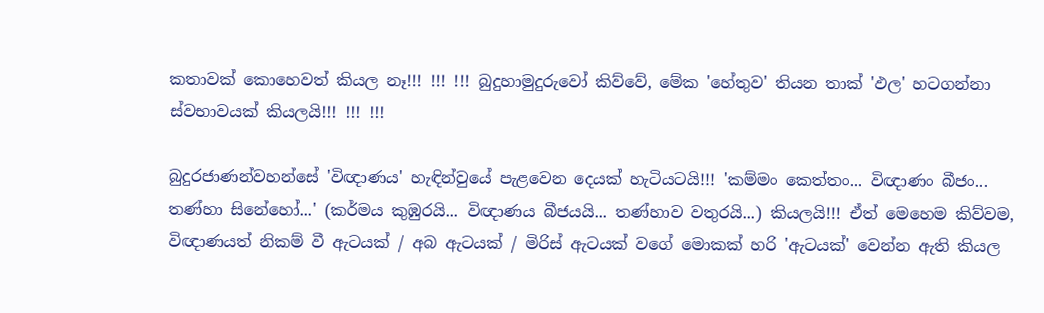කතාවක් කොහෙවත් කියල නෑ!!! !!! !!! බුදුහාමුදුරුවෝ කිව්වේ, මේක 'හේතුව' තියන තාක් 'ඵල' හටගන්නා ස්වභාවයක් කියලයි!!! !!! !!!

බුදුරජාණන්වහන්සේ 'විඥාණය' හැඳින්වුයේ පැළවෙන දෙයක් හැටියටයි!!! 'කම්මං කෙත්තං... විඥාණං බීජං... තණ්හා සිනේහෝ...' (කර්මය කුඹුරයි... විඥාණය බීජයයි... තණ්හාව වතුරයි...) කියලයි!!! ඒත් මෙහෙම කිව්වම, විඥාණයත් නිකම් වී ඇටයක් / අබ ඇටයක් / මිරිස් ඇටයක් වගේ මොකක් හරි 'ඇටයක්' වෙන්න ඇති කියල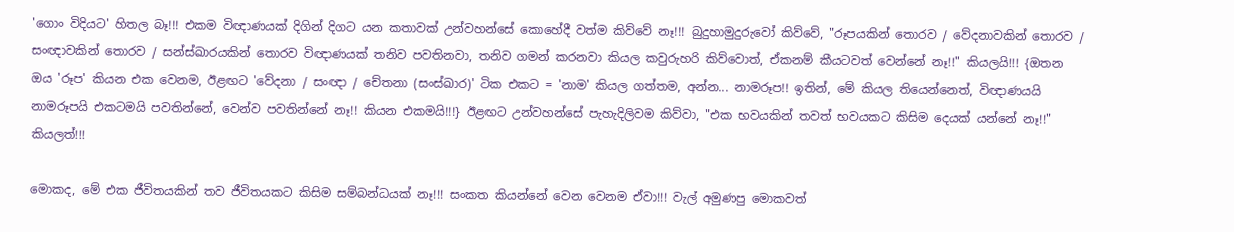'ගොං විදියට' හිතල බෑ!!! එකම විඥාණයක් දිගින් දිගට යන කතාවක් උන්වහන්සේ කොහේදී වත්ම කිව්වේ නෑ!!! බුදුහාමුදුරුවෝ කිව්වේ, "රූපයකින් තොරව / වේදනාවකින් තොරව / සංඥාවකින් තොරව / සන්ස්ඛාරයකින් තොරව විඥාණයක් තනිව පවතිනවා, තනිව ගමන් කරනවා කියල කවුරුහරි කිව්වොත්, ඒකනම් කීයටවත් වෙන්නේ නෑ!!" කියලයි!!! {ඔතන ඔය 'රූප' කියන එක වෙනම, ඊළඟට 'වේදනා / සංඥා / චේතනා (සංස්ඛාර)' ටික එකට = 'නාම' කියල ගත්තම, අන්න... නාමරූප!! ඉතින්, මේ කියල තියෙන්නෙත්, විඥාණයයි නාමරූපයි එකටමයි පවතින්නේ, වෙන්ව පවතින්නේ නෑ!! කියන එකමයි!!!} ඊළඟට උන්වහන්සේ පැහැදිලිවම කිව්වා, "එක භවයකින් තවත් භවයකට කිසිම දෙයක් යන්නේ නෑ!!" කියලත්!!!

මොකද, මේ එක ජීවිතයකින් තව ජීවිතයකට කිසිම සම්බන්ධයක් නෑ!!! සංකත කියන්නේ වෙන වෙනම ඒවා!!! වැල් අමුණපු මොකවත්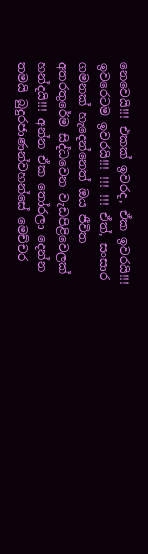නෙවෙයි!!! එකක් ඉවරද, ඒක ඉවරයි!!! ඉවරෙටම ඉවරයි!!! !!! !!! ඒත්, සංසාර ගමනක් හැදෙන්නෙත් ඔය ජීවිත අතරතුරේම සිද්ධවෙන වැඩපිළිවෙලක් හන්දයි!!! අන්න ඒක තෝරලා දෙන්න තමයි බුදුරජාණන්වහන්සේ මෙච්චර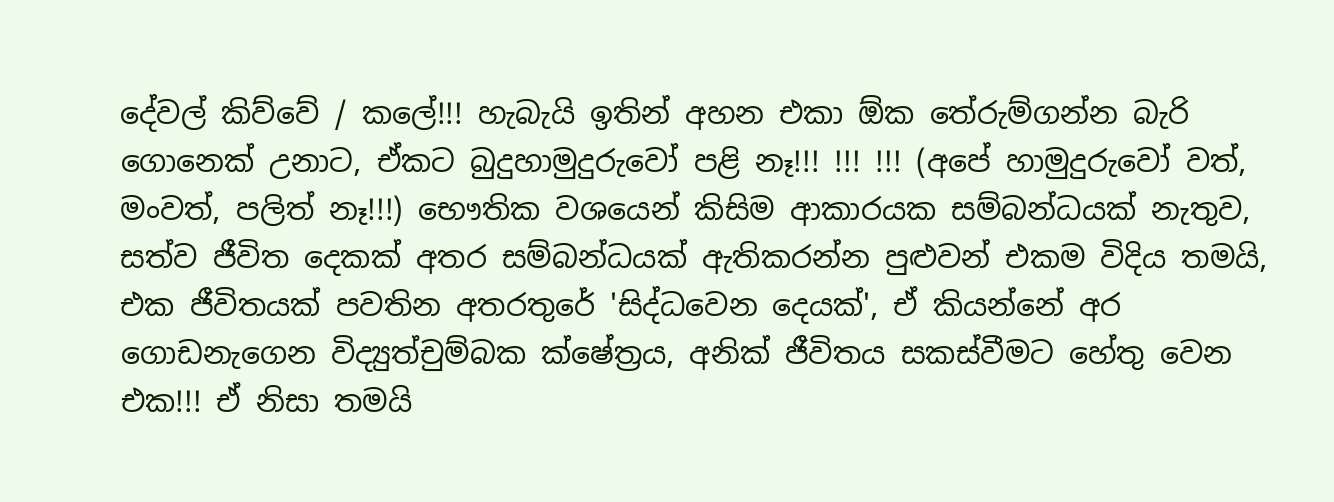දේවල් කිව්වේ / කලේ!!! හැබැයි ඉතින් අහන එකා ඕක තේරුම්ගන්න බැරි ගොනෙක් උනාට, ඒකට බුදුහාමුදුරුවෝ පළි නෑ!!! !!! !!! (අපේ හාමුදුරුවෝ වත්, මංවත්, පලිත් නෑ!!!) භෞතික වශයෙන් කිසිම ආකාරයක සම්බන්ධයක් නැතුව, සත්ව ජීවිත දෙකක් අතර සම්බන්ධයක් ඇතිකරන්න පුළුවන් එකම විදිය තමයි, එක ජීවිතයක් පවතින අතරතුරේ 'සිද්ධවෙන දෙයක්', ඒ කියන්නේ අර ගොඩනැගෙන විද්‍යුත්චුම්බක ක්ෂේත්‍රය, අනික් ජීවිතය සකස්වීමට හේතු වෙන එක!!! ඒ නිසා තමයි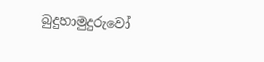බුදුහාමුදුරුවෝ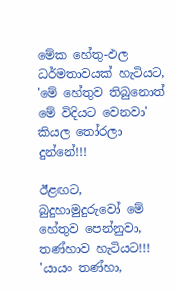මේක හේතු-ඵල ධර්මතාවයක් හැටියට, 'මේ හේතුව තිබුනොත් මේ විදියට වෙනවා' කියල තෝරලා දුන්නේ!!!

ඊළඟට, බුදුහාමුදුරුවෝ මේ හේතුව පෙන්නුවා, තණ්හාව හැටියට!!! 'යායං තණ්හා,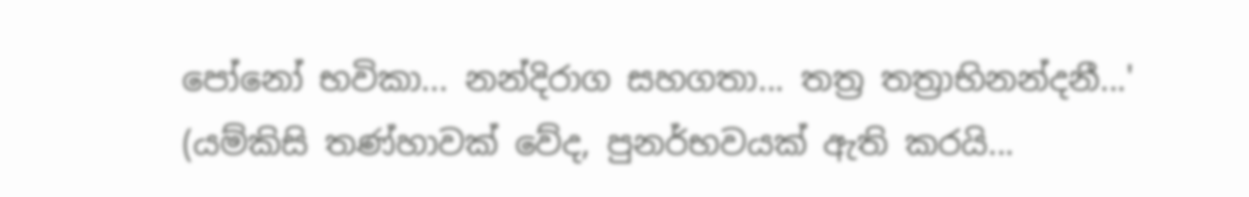පෝනෝ භවිකා... නන්දිරාග සහගතා... තත්‍ර තත්‍රාභිනන්දනී...' (යම්කිසි තණ්හාවක් වේද, පුනර්භවයක් ඇති කරයි...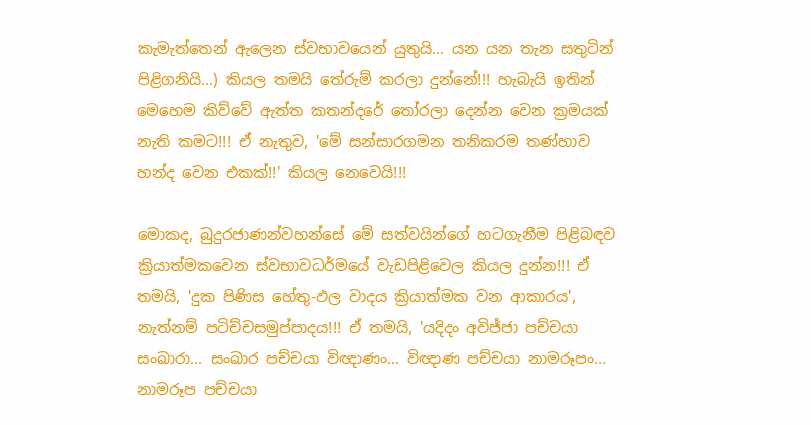කැමැත්තෙන් ඇලෙන ස්වභාවයෙන් යුතුයි... යන යන තැන සතුටින් පිළිගනියි...) කියල තමයි තේරුම් කරලා දුන්නේ!!! හැබැයි ඉතින් මෙහෙම කිව්වේ ඇත්ත කතන්දරේ තෝරලා දෙන්න වෙන ක්‍රමයක් නැති කමට!!! ඒ නැතුව, 'මේ සන්සාරගමන තනිකරම තණ්හාව හන්ද වෙන එකක්!!' කියල නෙවෙයි!!!

මොකද, බුදුරජාණන්වහන්සේ මේ සත්වයින්ගේ හටගැනීම පිළිබඳව ක්‍රියාත්මකවෙන ස්වභාවධර්මයේ වැඩපිළිවෙල කියල දුන්න!!! ඒ තමයි, 'දුක පිණිස හේතු-ඵල වාදය ක්‍රියාත්මක වන ආකාරය', නැත්නම් පටිච්චසමුප්පාදය!!! ඒ තමයි, 'යදිදං අවිජ්ජා පච්චයා සංඛාරා... සංඛාර පච්චයා විඥාණං... විඥාණ පච්චයා නාමරූපං... නාමරූප පච්චයා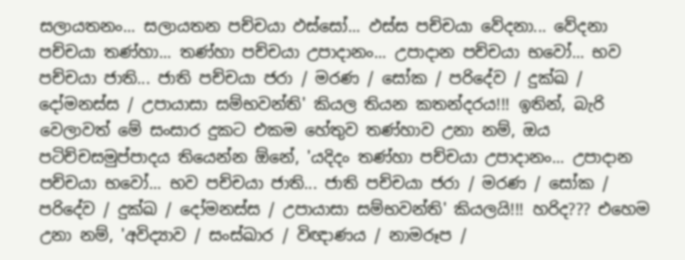සලායතනං... සලායතන පච්චයා ඵස්සෝ... ඵස්ස පච්චයා වේදනා... වේදනා පච්චයා තණ්හා... තණ්හා පච්චයා උපාදානං... උපාදාන පච්චයා භවෝ... භව පච්චයා ජාති... ජාති පච්චයා ජරා / මරණ / සෝක / පරිදේව / දුක්ඛ / දෝමනස්ස / උපායාසා සම්භවන්ති' කියල තියන කතන්දරය!!! ඉතින්, බැරි වෙලාවත් මේ සංසාර දුකට එකම හේතුව තණ්හාව උනා නම්, ඔය පටිච්චසමුප්පාදය තියෙන්න ඕනේ, 'යදිදං තණ්හා පච්චයා උපාදානං... උපාදාන පච්චයා භවෝ... භව පච්චයා ජාති... ජාති පච්චයා ජරා / මරණ / සෝක / පරිදේව / දුක්ඛ / දෝමනස්ස / උපායාසා සම්භවන්ති' කියලයි!!! හරිද??? එහෙම උනා නම්, 'අවිද්‍යාව / සංස්ඛාර / විඥාණය / නාමරූප /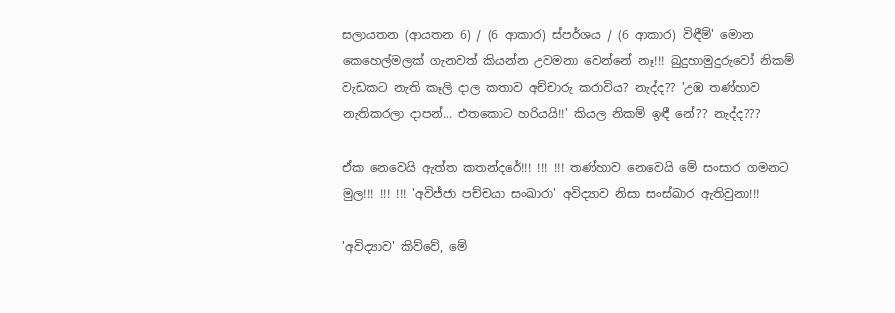සලායතන (ආයතන 6) / (6 ආකාර) ස්පර්ශය / (6 ආකාර) විඳීම්' මොන කෙහෙල්මලක් ගැනවත් කියන්න උවමනා වෙන්නේ නෑ!!! බුදුහාමුදුරුවෝ නිකම් වැඩකට නැති කෑලි දාල කතාව අච්චාරු කරාවිය? නැද්ද?? 'උඹ තණ්හාව නැතිකරලා දාපන්... එතකොට හරියයි!!' කියල නිකම් ඉඳී නේ?? නැද්ද???

ඒක නෙවෙයි ඇත්ත කතන්දරේ!!! !!! !!! තණ්හාව නෙවෙයි මේ සංසාර ගමනට මුල!!! !!! !!! 'අවිජ්ජා පච්චයා සංඛාරා' අවිද්‍යාව නිසා සංස්ඛාර ඇතිවුනා!!!

'අවිද්‍යාව' කිව්වේ, මේ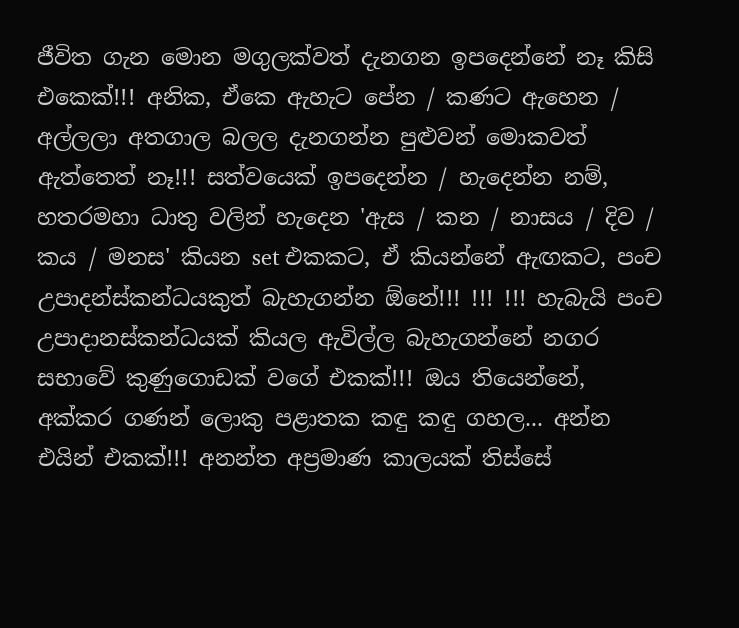ජීවිත ගැන මොන මගුලක්වත් දැනගන ඉපදෙන්නේ නෑ කිසි එකෙක්!!! අනික, ඒකෙ ඇහැට පේන / කණට ඇහෙන / අල්ලලා අතගාල බලල දැනගන්න පුළුවන් මොකවත් ඇත්තෙත් නෑ!!! සත්වයෙක් ඉපදෙන්න / හැදෙන්න නම්, හතරමහා ධාතු වලින් හැදෙන 'ඇස / කන / නාසය / දිව / කය / මනස' කියන set එකකට, ඒ කියන්නේ ඇඟකට, පංච උපාදන්ස්කන්ධයකුත් බැහැගන්න ඕනේ!!! !!! !!! හැබැයි පංච උපාදානස්කන්ධයක් කියල ඇවිල්ල බැහැගන්නේ නගර සභාවේ කුණුගොඩක් වගේ එකක්!!! ඔය තියෙන්නේ, අක්කර ගණන් ලොකු පළාතක කඳු කඳු ගහල... අන්න එයින් එකක්!!! අනන්ත අප්‍රමාණ කාලයක් තිස්සේ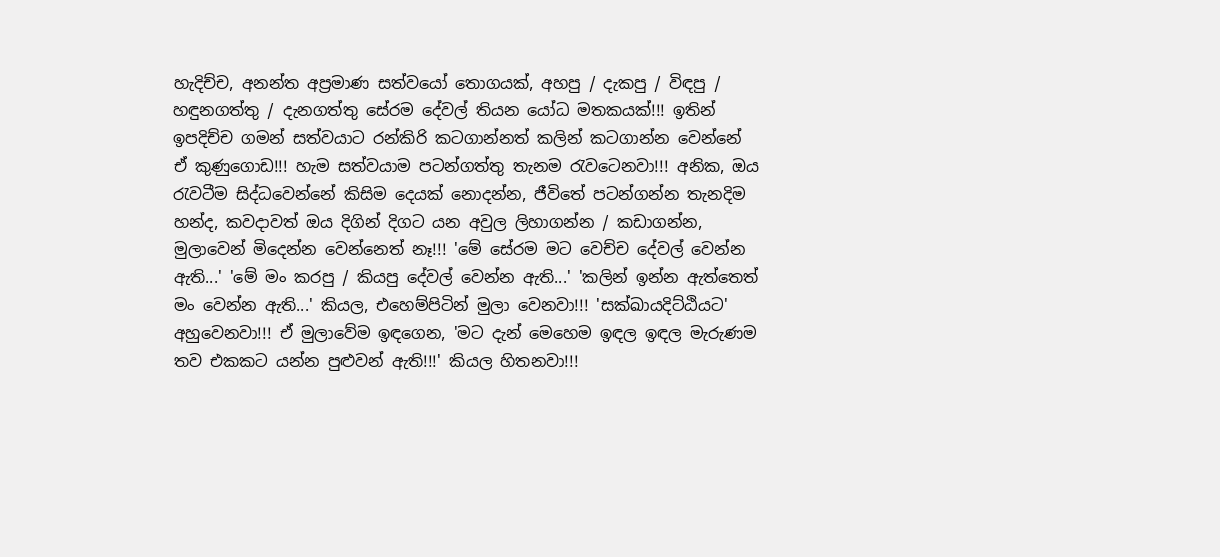හැදිච්ච, අනන්ත අප්‍රමාණ සත්වයෝ තොගයක්, අහපු / දැකපු / විඳපු / හඳුනගත්තු / දැනගත්තු සේරම දේවල් තියන යෝධ මතකයක්!!! ඉතින් ඉපදිච්ච ගමන් සත්වයාට රන්කිරි කටගාන්නත් කලින් කටගාන්න වෙන්නේ ඒ කුණුගොඩ!!! හැම සත්වයාම පටන්ගත්තු තැනම රැවටෙනවා!!! අනික, ඔය රැවටීම සිද්ධවෙන්නේ කිසිම දෙයක් නොදන්න, ජීවිතේ පටන්ගන්න තැනදිම හන්ද, කවදාවත් ඔය දිගින් දිගට යන අවුල ලිහාගන්න / කඩාගන්න, මුලාවෙන් මිදෙන්න වෙන්නෙත් නෑ!!! 'මේ සේරම මට වෙච්ච දේවල් වෙන්න ඇති...' 'මේ මං කරපු / කියපු දේවල් වෙන්න ඇති...' 'කලින් ඉන්න ඇත්තෙත් මං වෙන්න ඇති...' කියල, එහෙම්පිටින් මුලා වෙනවා!!! 'සක්ඛායදිට්ඨියට' අහුවෙනවා!!! ඒ මුලාවේම ඉඳගෙන, 'මට දැන් මෙහෙම ඉඳල ඉඳල මැරුණම තව එකකට යන්න පුළුවන් ඇති!!!' කියල හිතනවා!!!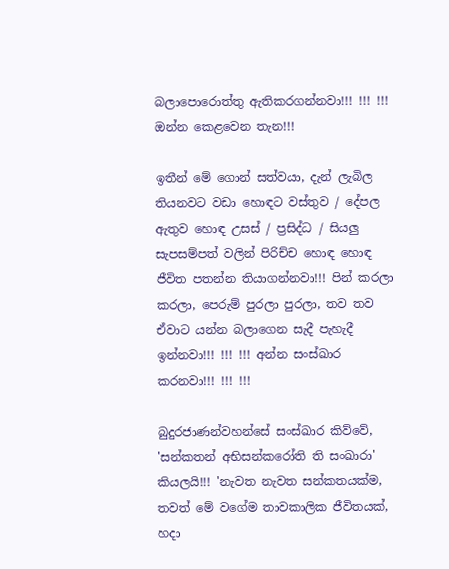බලාපොරොත්තු ඇතිකරගන්නවා!!! !!! !!! ඔන්න කෙළවෙන තැන!!!

ඉතීන් මේ ගොන් සත්වයා, දැන් ලැබිල තියනවට වඩා හොඳට වස්තුව / දේපල ඇතුව හොඳ උසස් / ප්‍රසිද්ධ / සියලු සැපසම්පත් වලින් පිරිච්ච හොඳ හොඳ ජීවිත පතන්න තියාගන්නවා!!! පින් කරලා කරලා, පෙරුම් පුරලා පුරලා, තව තව ඒවාට යන්න බලාගෙන සැදී පැහැදී ඉන්නවා!!! !!! !!! අන්න සංස්ඛාර කරනවා!!! !!! !!!

බුදුරජාණන්වහන්සේ සංස්ඛාර කිව්වේ, 'සන්කතන් අභිසන්කරෝති ති සංඛාරා' කියලයි!!! 'නැවත නැවත සන්කතයක්ම, තවත් මේ වගේම තාවකාලික ජීවිතයක්, හදා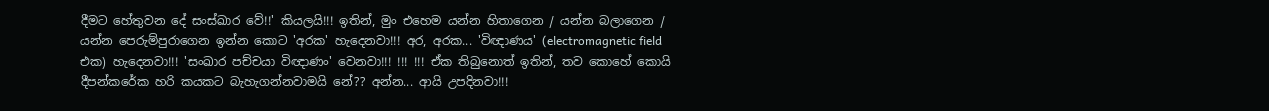දීමට හේතුවන දේ සංස්ඛාර වේ!!' කියලයි!!! ඉතින්, මුං එහෙම යන්න හිතාගෙන / යන්න බලාගෙන / යන්න පෙරුම්පුරාගෙන ඉන්න කොට 'අරක' හැදෙනවා!!! අර, අරක... 'විඥාණය' (electromagnetic field එක) හැදෙනවා!!! 'සංඛාර පච්චයා විඥාණං' වෙනවා!!! !!! !!! ඒක තිබුනොත් ඉතින්, තව කොහේ කොයි දීපන්කරේක හරි කයකට බැහැගන්නවාමයි නේ?? අන්න... ආයි උපදිනවා!!!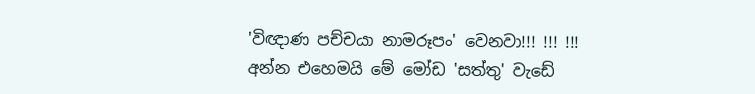'විඥාණ පච්චයා නාමරූපං' වෙනවා!!! !!! !!! අන්න එහෙමයි මේ මෝඩ 'සත්තු' වැඩේ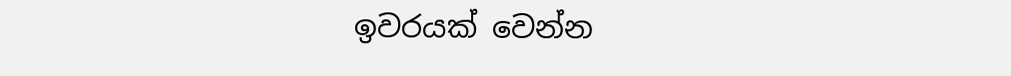ඉවරයක් වෙන්න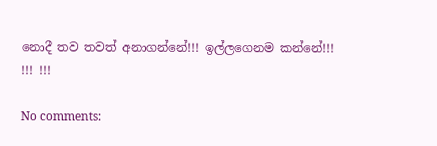නොදී තව තවත් අනාගන්නේ!!! ඉල්ලගෙනම කන්නේ!!! !!! !!!

No comments: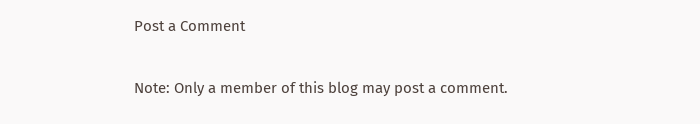Post a Comment

Note: Only a member of this blog may post a comment.